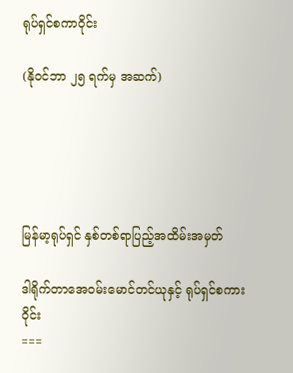ရုပ်ရှင်စကာဝိုင်း

(နိုဝင်ဘာ ၂၅ ရက်မှ အဆက်)





မြန်မာ့ရုပ်ရှင် နှစ်တစ်ရာပြည့်အထိမ်းအမှတ်

ဒါရိုက်တာအေဝမ်းမောင်တင်ယုနှင့် ရုပ်ရှင်စကားဝိုင်း
===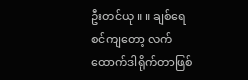ဦးတင်ယု ။ ။ ချစ်ရေစင်ကျတော့ လက်ထောက်ဒါရိုက်တာဖြစ်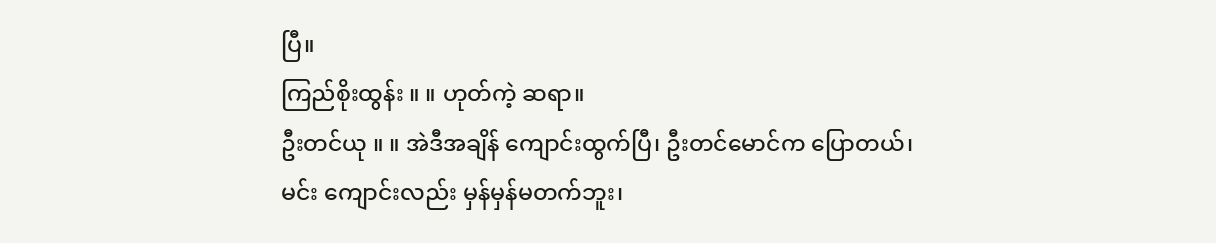ပြီ။
ကြည်စိုးထွန်း ။ ။ ဟုတ်ကဲ့ ဆရာ။
ဦးတင်ယု ။ ။ အဲဒီအချိန် ကျောင်းထွက်ပြီ၊ ဦးတင်မောင်က ပြောတယ်၊
မင်း ကျောင်းလည်း မှန်မှန်မတက်ဘူး၊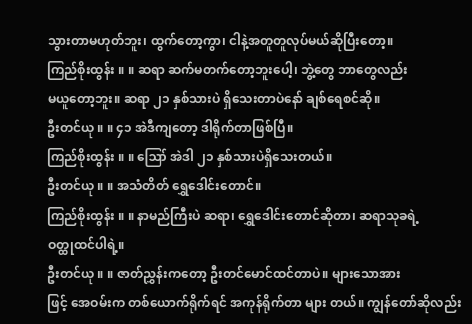သွားတာမဟုတ်ဘူး၊ ထွက်တော့ကွာ၊ ငါနဲ့အတူတူလုပ်မယ်ဆိုပြီးတော့။
ကြည်စိုးထွန်း ။ ။ ဆရာ ဆက်မတက်တော့ဘူးပေါ့၊ ဘွဲ့တွေ ဘာတွေလည်း
မယူတော့ဘူး။ ဆရာ ၂၁ နှစ်သားပဲ ရှိသေးတာပဲနော် ချစ်ရေစင်ဆို။
ဦးတင်ယု ။ ။ ၄၁ အဲဒီကျတော့ ဒါရိုက်တာဖြစ်ပြီ။
ကြည်စိုးထွန်း ။ ။ ဪ အဲဒါ ၂၁ နှစ်သားပဲရှိသေးတယ်။
ဦးတင်ယု ။ ။ အသံတိတ် ရွှေဒေါင်းတောင်။
ကြည်စိုးထွန်း ။ ။ နာမည်ကြီးပဲ ဆရာ၊ ရွှေဒေါင်းတောင်ဆိုတာ၊ ဆရာသုခရဲ့
ဝတ္ထုထင်ပါရဲ့။
ဦးတင်ယု ။ ။ ဇာတ်ညွှန်းကတော့ ဦးတင်မောင်ထင်တာပဲ။ များသောအား
ဖြင့် အေဝမ်းက တစ်ယောက်ရိုက်ရင် အကုန်ရိုက်တာ များ တယ်။ ကျွန်တော်ဆိုလည်း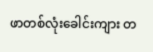ဖာတစ်လုံးခေါင်းကျား တ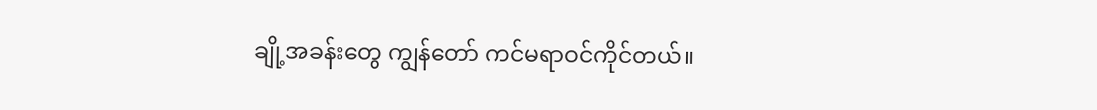ချို့အခန်းတွေ ကျွန်တော် ကင်မရာဝင်ကိုင်တယ်။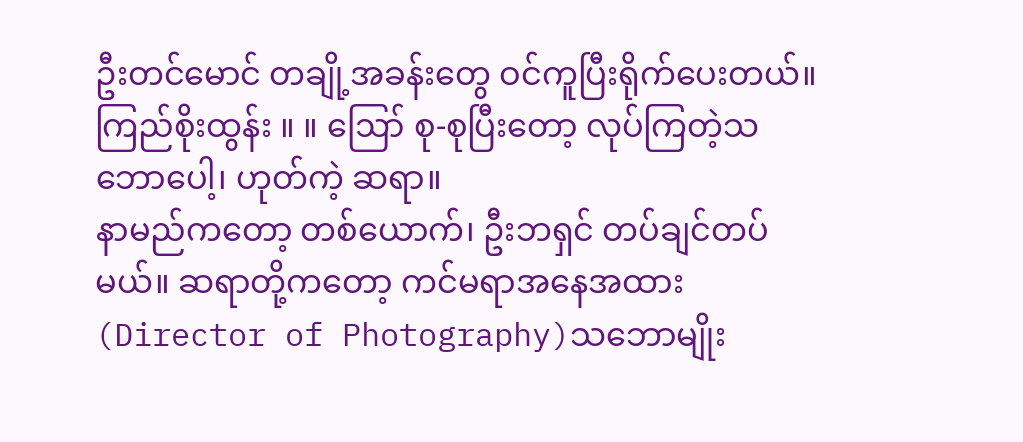ဦးတင်မောင် တချို့အခန်းတွေ ဝင်ကူပြီးရိုက်ပေးတယ်။
ကြည်စိုးထွန်း ။ ။ ဪ စု-စုပြီးတော့ လုပ်ကြတဲ့သဘောပေါ့၊ ဟုတ်ကဲ့ ဆရာ။
နာမည်ကတော့ တစ်ယောက်၊ ဦးဘရှင် တပ်ချင်တပ်မယ်။ ဆရာတို့ကတော့ ကင်မရာအနေအထား (Director of Photography)သဘောမျိုး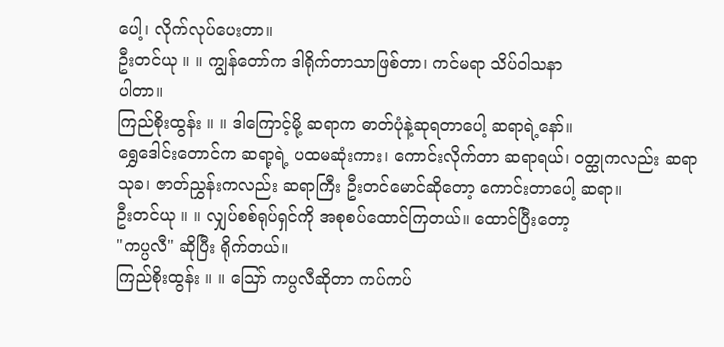ပေါ့၊ လိုက်လုပ်ပေးတာ။
ဦးတင်ယု ။ ။ ကျွန်တော်က ဒါရိုက်တာသာဖြစ်တာ၊ ကင်မရာ သိပ်ဝါသနာ
ပါတာ။
ကြည်စိုးထွန်း ။ ။ ဒါကြောင့်မို့ ဆရာက ဓာတ်ပုံနဲ့ဆုရတာပေါ့ ဆရာရဲ့နော်။
ရွှေဒေါင်းတောင်က ဆရာ့ရဲ့ ပထမဆုံးကား၊ ကောင်းလိုက်တာ ဆရာရယ်၊ ဝတ္ထုကလည်း ဆရာသုခ၊ ဇာတ်ညွှန်းကလည်း ဆရာကြီး ဦးတင်မောင်ဆိုတော့ ကောင်းတာပေါ့ ဆရာ။
ဦးတင်ယု ။ ။ လျှပ်စစ်ရုပ်ရှင်ကို အစုစပ်ထောင်ကြတယ်။ ထောင်ပြီးတော့
"ကပ္ပလီ" ဆိုပြီး ရိုက်တယ်။
ကြည်စိုးထွန်း ။ ။ ဪ ကပ္ပလီဆိုတာ ကပ်ကပ်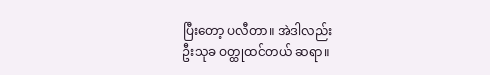ပြီးတော့ ပလီတာ။ အဲဒါလည်း
ဦးသုခ ဝတ္ထုထင်တယ် ဆရာ။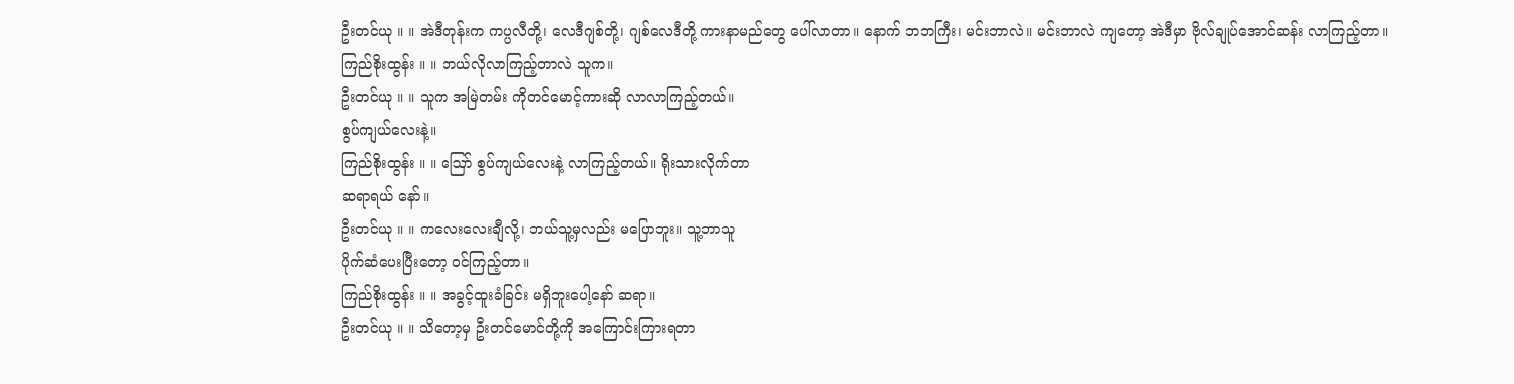ဦးတင်ယု ။ ။ အဲဒီတုန်းက ကပ္ပလီတို့၊ လေဒီဂျစ်တို့၊ ဂျစ်လေဒီတို့ ကားနာမည်တွေ ပေါ်လာတာ။ နောက် ဘဘကြီး၊ မင်းဘာလဲ။ မင်းဘာလဲ ကျတော့ အဲဒီမှာ ဗိုလ်ချုပ်အောင်ဆန်း လာကြည့်တာ။
ကြည်စိုးထွန်း ။ ။ ဘယ်လိုလာကြည့်တာလဲ သူက။
ဦးတင်ယု ။ ။ သူက အမြဲတမ်း ကိုတင်မောင့်ကားဆို လာလာကြည့်တယ်။
စွပ်ကျယ်လေးနဲ့။
ကြည်စိုးထွန်း ။ ။ ဪ စွပ်ကျယ်လေးနဲ့ လာကြည့်တယ်။ ရိုးသားလိုက်တာ
ဆရာရယ် နော်။
ဦးတင်ယု ။ ။ ကလေးလေးချီလို့၊ ဘယ်သူ့မှလည်း မပြောဘူး။ သူ့ဘာသူ
ပိုက်ဆံပေးပြီးတော့ ဝင်ကြည့်တာ။
ကြည်စိုးထွန်း ။ ။ အခွင့်ထူးခံခြင်း မရှိဘူးပေါ့နော် ဆရာ။
ဦးတင်ယု ။ ။ သိတော့မှ ဦးတင်မောင်တို့ကို အကြောင်းကြားရတာ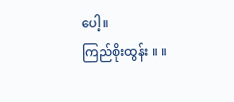ပေါ့။
ကြည်စိုးထွန်း ။ ။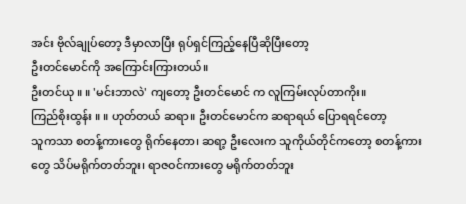အင်း ဗိုလ်ချုပ်တော့ ဒီမှာလာပြီး ရုပ်ရှင်ကြည့်နေပြီဆိုပြီးတော့
ဦးတင်မောင်ကို အကြောင်းကြားတယ်။
ဦးတင်ယု ။ ။ 'မင်းဘာလဲ' ကျတော့ ဦးတင်မောင် က လူကြမ်းလုပ်တာကိုး။
ကြည်စိုးထွန်း ။ ။ ဟုတ်တယ် ဆရာ။ ဦးတင်မောင်က ဆရာရယ် ပြောရရင်တော့
သူကသာ စတန့်ကားတွေ ရိုက်နေတာ၊ ဆရာ့ ဦးလေးက သူကိုယ်တိုင်ကတော့ စတန့်ကားတွေ သိပ်မရိုက်တတ်ဘူး၊ ရာဇဝင်ကားတွေ မရိုက်တတ်ဘူး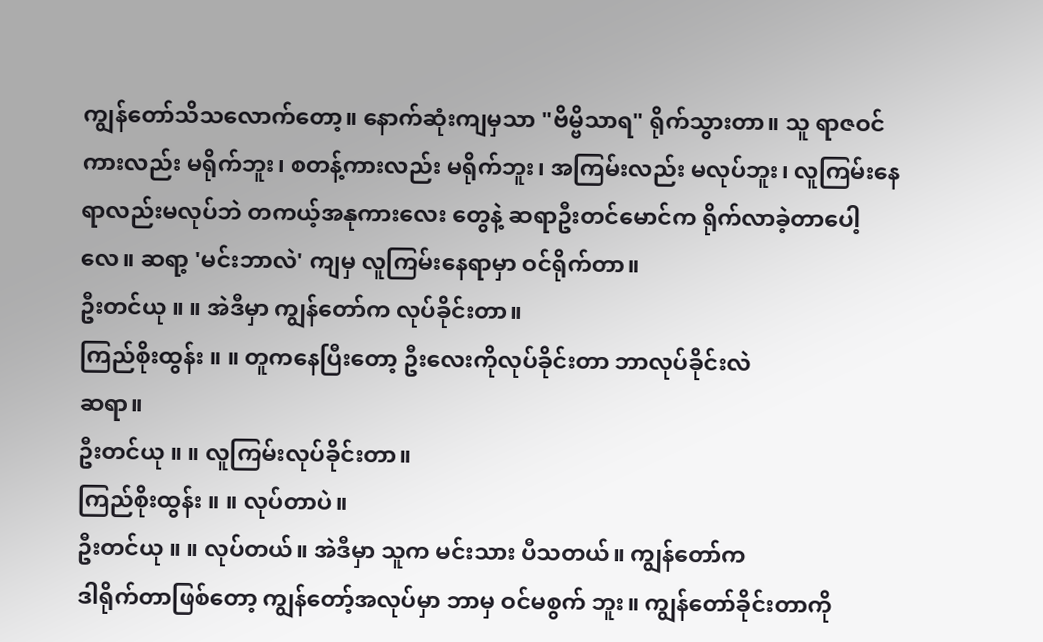ကျွန်တော်သိသလောက်တော့။ နောက်ဆုံးကျမှသာ "ဗိမ္ဗိသာရ" ရိုက်သွားတာ။ သူ ရာဇဝင်ကားလည်း မရိုက်ဘူး၊ စတန့်ကားလည်း မရိုက်ဘူး၊ အကြမ်းလည်း မလုပ်ဘူး၊ လူကြမ်းနေရာလည်းမလုပ်ဘဲ တကယ့်အနုကားလေး တွေနဲ့ ဆရာဦးတင်မောင်က ရိုက်လာခဲ့တာပေါ့လေ။ ဆရာ့ 'မင်းဘာလဲ' ကျမှ လူကြမ်းနေရာမှာ ဝင်ရိုက်တာ။
ဦးတင်ယု ။ ။ အဲဒီမှာ ကျွန်တော်က လုပ်ခိုင်းတာ။
ကြည်စိုးထွန်း ။ ။ တူကနေပြီးတော့ ဦးလေးကိုလုပ်ခိုင်းတာ ဘာလုပ်ခိုင်းလဲ
ဆရာ။
ဦးတင်ယု ။ ။ လူကြမ်းလုပ်ခိုင်းတာ။
ကြည်စိုးထွန်း ။ ။ လုပ်တာပဲ။
ဦးတင်ယု ။ ။ လုပ်တယ်။ အဲဒီမှာ သူက မင်းသား ပီသတယ်။ ကျွန်တော်က
ဒါရိုက်တာဖြစ်တော့ ကျွန်တော့်အလုပ်မှာ ဘာမှ ဝင်မစွက် ဘူး။ ကျွန်တော်ခိုင်းတာကို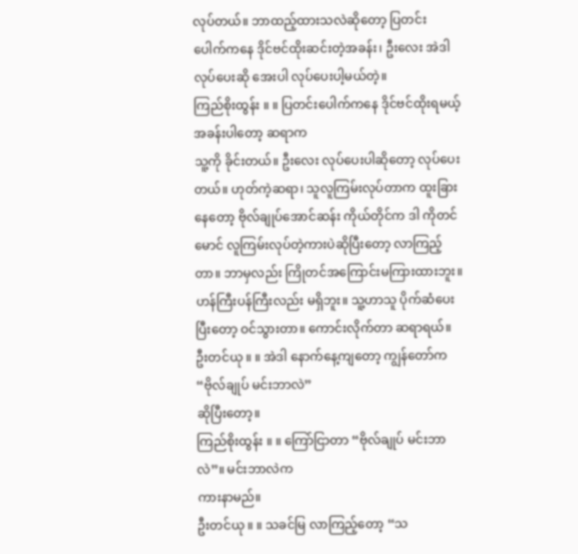လုပ်တယ်။ ဘာထည့်ထားသလဲဆိုတော့ ပြတင်း ပေါက်ကနေ ဒိုင်ဗင်ထိုးဆင်းတဲ့အခန်း၊ ဦးလေး အဲဒါလုပ်ပေးဆို အေးပါ လုပ်ပေးပါ့မယ်တဲ့။
ကြည်စိုးထွန်း ။ ။ ပြတင်းပေါက်ကနေ ဒိုင်ဗင်ထိုးရမယ့်အခန်းပါတော့ ဆရာက
သူ့ကို ခိုင်းတယ်။ ဦးလေး လုပ်ပေးပါဆိုတော့ လုပ်ပေးတယ်။ ဟုတ်ကဲ့ဆရာ၊ သူလူကြမ်းလုပ်တာက ထူးခြားနေတော့ ဗိုလ်ချုပ်အောင်ဆန်း ကိုယ်တိုင်က ဒါ ကိုတင်မောင် လူကြမ်းလုပ်တဲ့ကားပဲဆိုပြီးတော့ လာကြည့်တာ။ ဘာမှလည်း ကြိုတင်အကြောင်းမကြားထားဘူး။ ဟန်ကြီးပန်ကြီးလည်း မရှိဘူး။ သူ့ဟာသူ ပိုက်ဆံပေးပြီးတော့ ဝင်သွားတာ။ ကောင်းလိုက်တာ ဆရာရယ်။
ဦးတင်ယု ။ ။ အဲဒါ နောက်နေ့ကျတော့ ကျွန်တော်က “ဗိုလ်ချုပ် မင်းဘာလဲ”
ဆိုပြီးတော့။
ကြည်စိုးထွန်း ။ ။ ကြော်ငြာတာ “ဗိုလ်ချုပ် မင်းဘာလဲ”။ မင်းဘာလဲက
ကားနာမည်။
ဦးတင်ယု ။ ။ သခင်မြ လာကြည့်တော့ “သ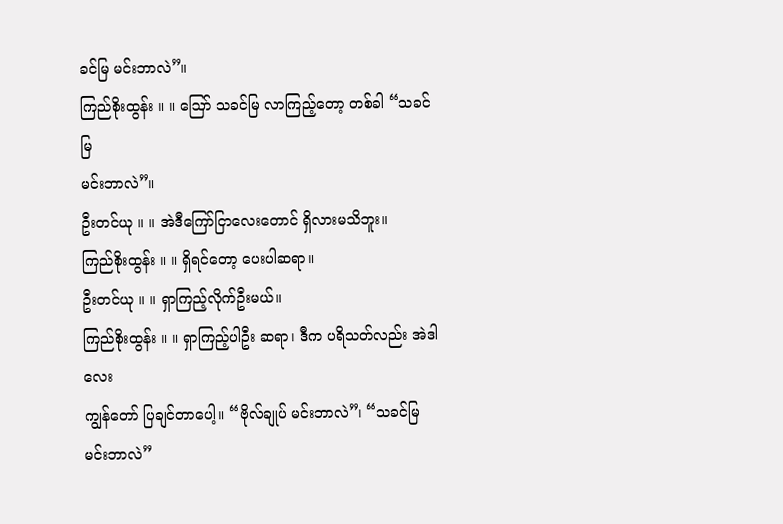ခင်မြ မင်းဘာလဲ”။
ကြည်စိုးထွန်း ။ ။ ဪ သခင်မြ လာကြည့်တော့ တစ်ခါ “သခင်မြ
မင်းဘာလဲ”။
ဦးတင်ယု ။ ။ အဲဒီကြော်ငြာလေးတောင် ရှိလားမသိဘူး။
ကြည်စိုးထွန်း ။ ။ ရှိရင်တော့ ပေးပါဆရာ။
ဦးတင်ယု ။ ။ ရှာကြည့်လိုက်ဦးမယ်။
ကြည်စိုးထွန်း ။ ။ ရှာကြည့်ပါဦး ဆရာ၊ ဒီက ပရိသတ်လည်း အဲဒါလေး
ကျွန်တော် ပြချင်တာပေါ့။ “ဗိုလ်ချုပ် မင်းဘာလဲ”၊ “သခင်မြ မင်းဘာလဲ”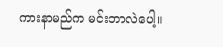ကားနာမည်က မင်းဘာလဲပေါ့။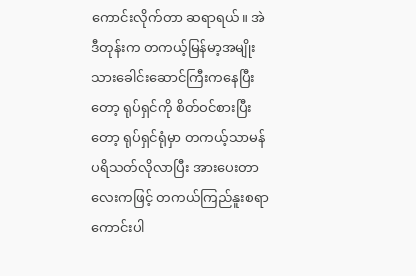ကောင်းလိုက်တာ ဆရာရယ်။ အဲဒီတုန်းက တကယ့်မြန်မာ့အမျိုးသားခေါင်းဆောင်ကြီးကနေပြီးတော့ ရုပ်ရှင်ကို စိတ်ဝင်စားပြီးတော့ ရုပ်ရှင်ရုံမှာ တကယ့်သာမန်ပရိသတ်လိုလာပြီး အားပေးတာလေးကဖြင့် တကယ်ကြည်နူးစရာကောင်းပါ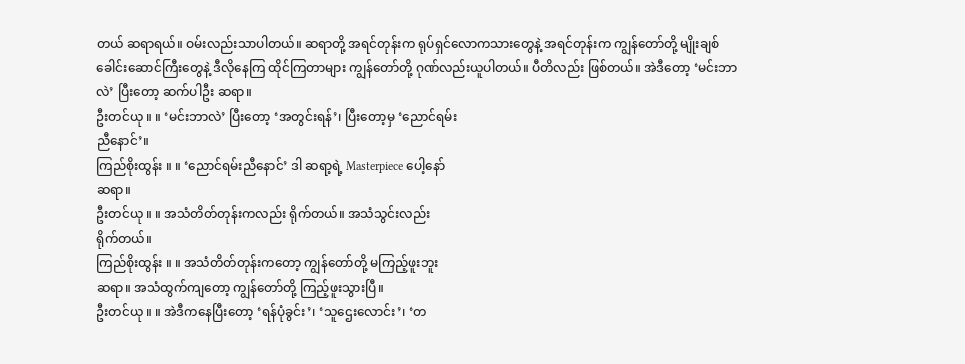တယ် ဆရာရယ်။ ဝမ်းလည်းသာပါတယ်။ ဆရာတို့ အရင်တုန်းက ရုပ်ရှင်လောကသားတွေနဲ့ အရင်တုန်းက ကျွန်တော်တို့ မျိုးချစ်ခေါင်းဆောင်ကြီးတွေနဲ့ ဒီလိုနေကြ ထိုင်ကြတာများ ကျွန်တော်တို့ ဂုဏ်လည်းယူပါတယ်။ ပီတိလည်း ဖြစ်တယ်။ အဲဒီတော့ ‘မင်းဘာလဲ’ ပြီးတော့ ဆက်ပါဦး ဆရာ။
ဦးတင်ယု ။ ။ ‘မင်းဘာလဲ’ ပြီးတော့ ‘အတွင်းရန်’၊ ပြီးတော့မှ ‘ညောင်ရမ်း
ညီနောင်’။
ကြည်စိုးထွန်း ။ ။ ‘ညောင်ရမ်းညီနောင်’ ဒါ ဆရာ့ရဲ့ Masterpiece ပေါ့နော်
ဆရာ။
ဦးတင်ယု ။ ။ အသံတိတ်တုန်းကလည်း ရိုက်တယ်။ အသံသွင်းလည်း
ရိုက်တယ်။
ကြည်စိုးထွန်း ။ ။ အသံတိတ်တုန်းကတော့ ကျွန်တော်တို့ မကြည့်ဖူးဘူး
ဆရာ။ အသံထွက်ကျတော့ ကျွန်တော်တို့ ကြည့်ဖူးသွားပြီ။
ဦးတင်ယု ။ ။ အဲဒီကနေပြီးတော့ ‘ရန်ပုံခွင်း’၊ ‘သူဌေးလောင်း’၊ ‘တ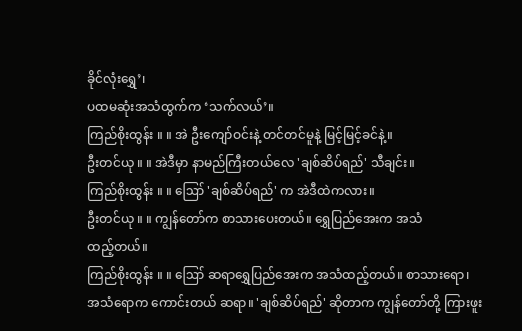ခိုင်လုံးရွှေ’၊
ပထမဆုံးအသံထွက်က ‘သက်လယ်’။
ကြည်စိုးထွန်း ။ ။ အဲ ဦးကျော်ဝင်းနဲ့ တင်တင်မူနဲ့ မြင့်မြင့်ခင်နဲ့။
ဦးတင်ယု ။ ။ အဲဒီမှာ နာမည်ကြီးတယ်လေ 'ချစ်ဆိပ်ရည်' သီချင်း။
ကြည်စိုးထွန်း ။ ။ ဪ 'ချစ်ဆိပ်ရည်' က အဲဒီထဲကလား။
ဦးတင်ယု ။ ။ ကျွန်တော်က စာသားပေးတယ်။ ရွှေပြည်အေးက အသံ
ထည့်တယ်။
ကြည်စိုးထွန်း ။ ။ ဪ ဆရာရွှေပြည်အေးက အသံထည့်တယ်။ စာသားရော၊
အသံရောက ကောင်းတယ် ဆရာ။ 'ချစ်ဆိပ်ရည်' ဆိုတာက ကျွန်တော်တို့ ကြားဖူး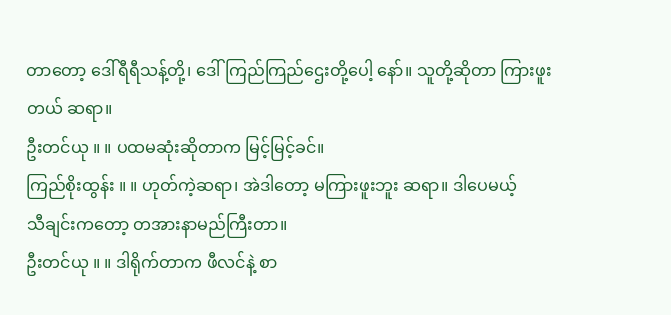တာတော့ ဒေါ်ရီရီသန့်တို့၊ ဒေါ်ကြည်ကြည်ဌေးတို့ပေါ့ နော်။ သူတို့ဆိုတာ ကြားဖူးတယ် ဆရာ။
ဦးတင်ယု ။ ။ ပထမဆုံးဆိုတာက မြင့်မြင့်ခင်။
ကြည်စိုးထွန်း ။ ။ ဟုတ်ကဲ့ဆရာ၊ အဲဒါတော့ မကြားဖူးဘူး ဆရာ။ ဒါပေမယ့်
သီချင်းကတော့ တအားနာမည်ကြီးတာ။
ဦးတင်ယု ။ ။ ဒါရိုက်တာက ဖီလင်နဲ့ စာ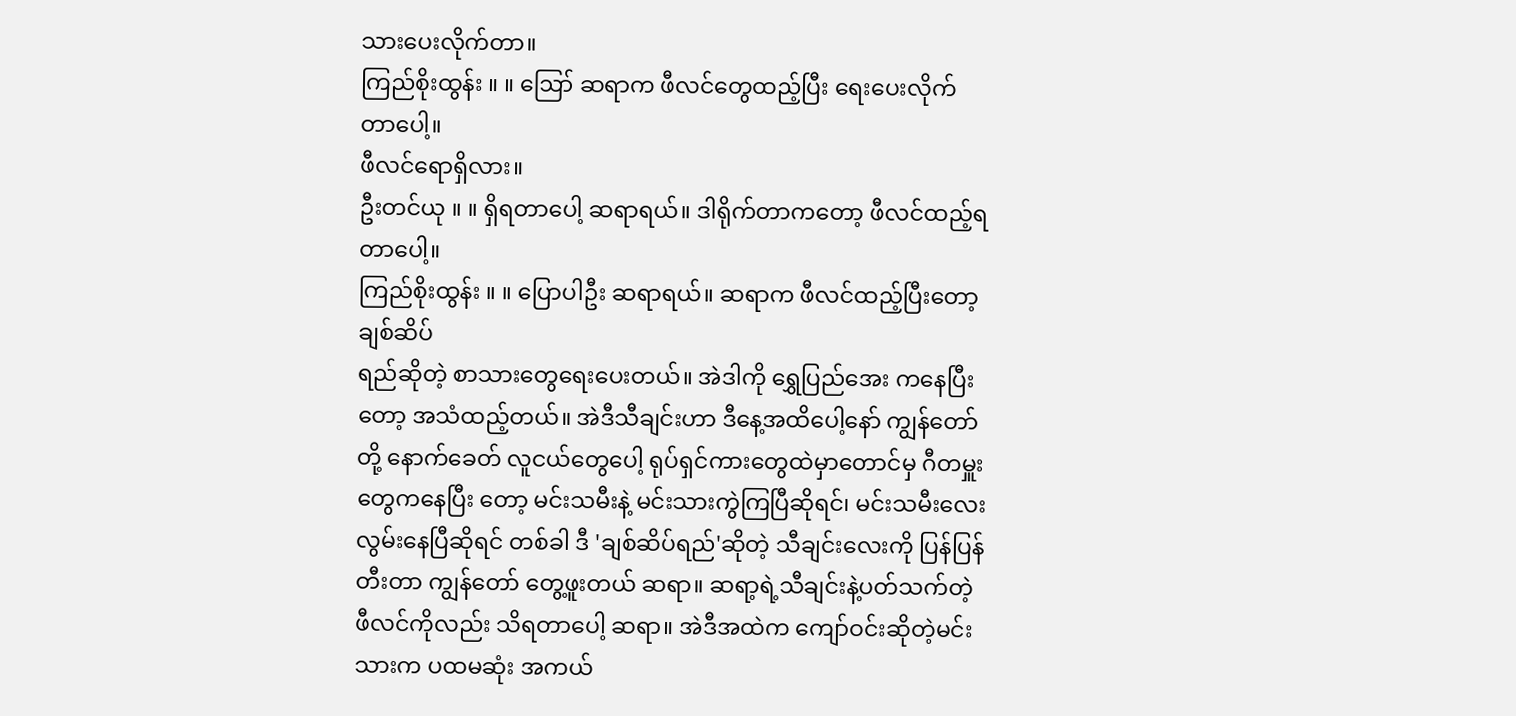သားပေးလိုက်တာ။
ကြည်စိုးထွန်း ။ ။ ဪ ဆရာက ဖီလင်တွေထည့်ပြီး ရေးပေးလိုက်တာပေါ့။
ဖီလင်ရောရှိလား။
ဦးတင်ယု ။ ။ ရှိရတာပေါ့ ဆရာရယ်။ ဒါရိုက်တာကတော့ ဖီလင်ထည့်ရ
တာပေါ့။
ကြည်စိုးထွန်း ။ ။ ပြောပါဦး ဆရာရယ်။ ဆရာက ဖီလင်ထည့်ပြီးတော့ ချစ်ဆိပ်
ရည်ဆိုတဲ့ စာသားတွေရေးပေးတယ်။ အဲဒါကို ရွှေပြည်အေး ကနေပြီးတော့ အသံထည့်တယ်။ အဲဒီသီချင်းဟာ ဒီနေ့အထိပေါ့နော် ကျွန်တော်တို့ နောက်ခေတ် လူငယ်တွေပေါ့ ရုပ်ရှင်ကားတွေထဲမှာတောင်မှ ဂီတမှူးတွေကနေပြီး တော့ မင်းသမီးနဲ့ မင်းသားကွဲကြပြီဆိုရင်၊ မင်းသမီးလေး လွမ်းနေပြီဆိုရင် တစ်ခါ ဒီ 'ချစ်ဆိပ်ရည်'ဆိုတဲ့ သီချင်းလေးကို ပြန်ပြန်တီးတာ ကျွန်တော် တွေ့ဖူးတယ် ဆရာ။ ဆရာ့ရဲ့သီချင်းနဲ့ပတ်သက်တဲ့ ဖီလင်ကိုလည်း သိရတာပေါ့ ဆရာ။ အဲဒီအထဲက ကျော်ဝင်းဆိုတဲ့မင်းသားက ပထမဆုံး အကယ်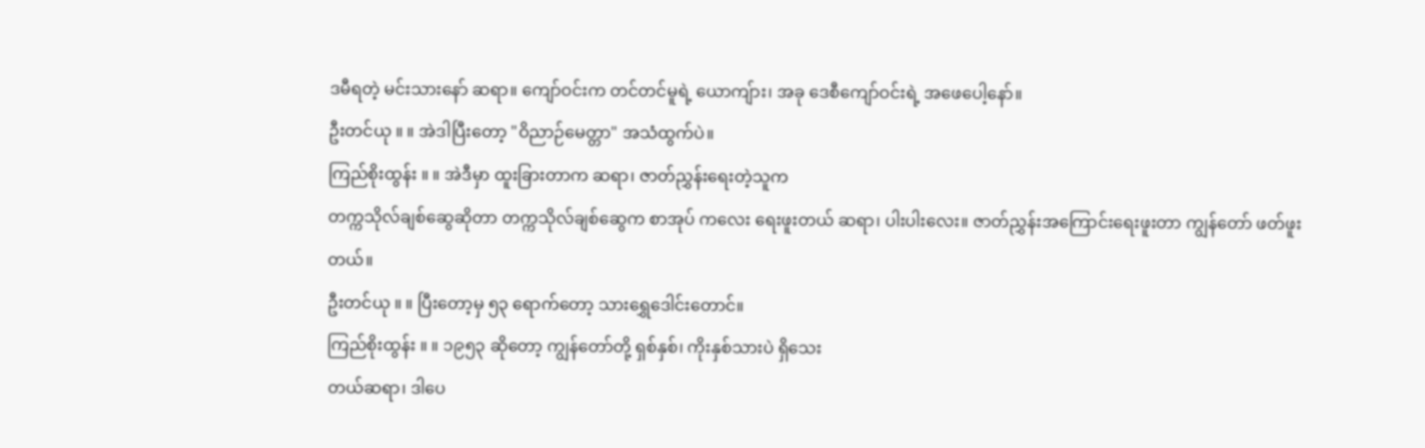ဒမီရတဲ့ မင်းသားနော် ဆရာ။ ကျော်ဝင်းက တင်တင်မူရဲ့ ယောကျ်ား၊ အခု ဒေစီကျော်ဝင်းရဲ့ အဖေပေါ့နော်။
ဦးတင်ယု ။ ။ အဲဒါပြီးတော့ "ဝိညာဉ်မေတ္တာ" အသံထွက်ပဲ။
ကြည်စိုးထွန်း ။ ။ အဲဒီမှာ ထူးခြားတာက ဆရာ၊ ဇာတ်ညွှန်းရေးတဲ့သူက
တက္ကသိုလ်ချစ်ဆွေဆိုတာ တက္ကသိုလ်ချစ်ဆွေက စာအုပ် ကလေး ရေးဖူးတယ် ဆရာ၊ ပါးပါးလေး။ ဇာတ်ညွှန်းအကြောင်းရေးဖူးတာ ကျွန်တော် ဖတ်ဖူးတယ်။
ဦးတင်ယု ။ ။ ပြီးတော့မှ ၅၃ ရောက်တော့ သားရွှေဒေါင်းတောင်။
ကြည်စိုးထွန်း ။ ။ ၁၉၅၃ ဆိုတော့ ကျွန်တော်တို့ ရှစ်နှစ်၊ ကိုးနှစ်သားပဲ ရှိသေး
တယ်ဆရာ၊ ဒါပေ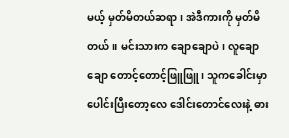မယ့် မှတ်မိတယ်ဆရာ၊ အဲဒီကားကို မှတ်မိတယ်။ မင်းသားက ချောချောပဲ၊ လူချောချော တောင့်တောင့်ဖြူဖြူ၊ သူကခေါင်းမှာ ပေါင်းပြီးတော့လေ ဒေါင်းတောင်လေးနဲ့ ဓား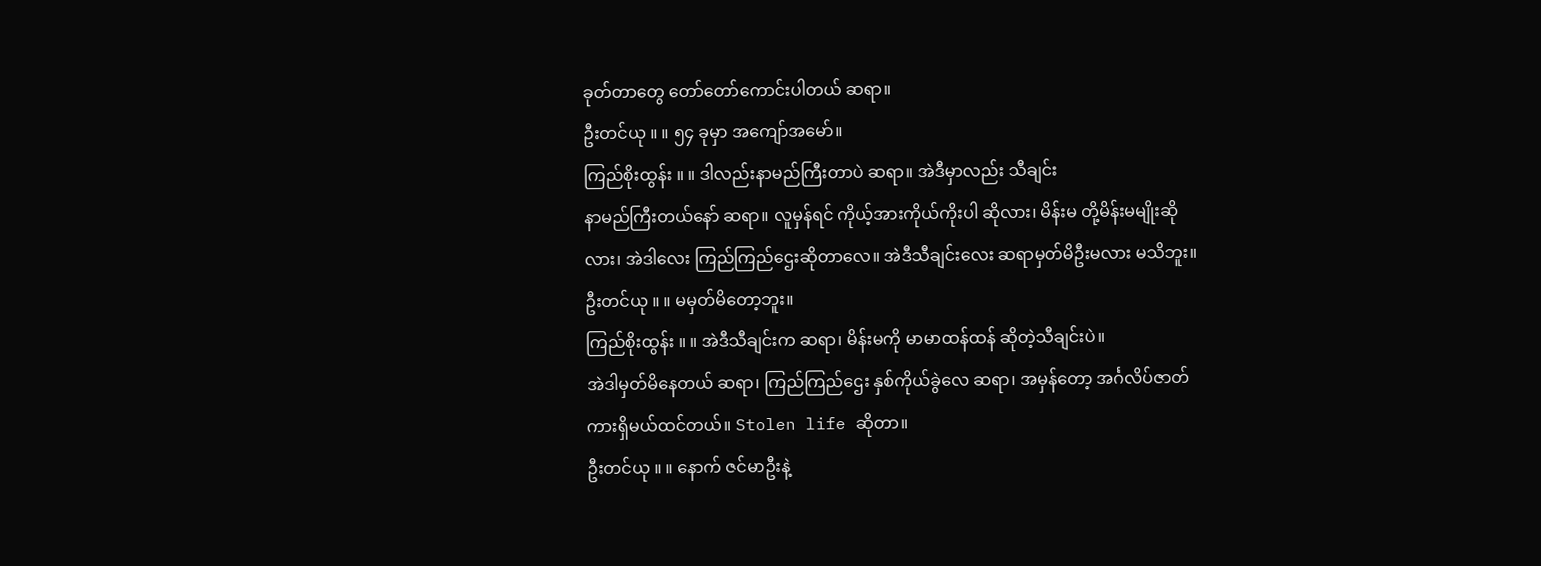ခုတ်တာတွေ တော်တော်ကောင်းပါတယ် ဆရာ။
ဦးတင်ယု ။ ။ ၅၄ ခုမှာ အကျော်အမော်။
ကြည်စိုးထွန်း ။ ။ ဒါလည်းနာမည်ကြီးတာပဲ ဆရာ။ အဲဒီမှာလည်း သီချင်း
နာမည်ကြီးတယ်နော် ဆရာ။ လူမှန်ရင် ကိုယ့်အားကိုယ်ကိုးပါ ဆိုလား၊ မိန်းမ တို့မိန်းမမျိုးဆိုလား၊ အဲဒါလေး ကြည်ကြည်ဌေးဆိုတာလေ။ အဲဒီသီချင်းလေး ဆရာမှတ်မိဦးမလား မသိဘူး။
ဦးတင်ယု ။ ။ မမှတ်မိတော့ဘူး။
ကြည်စိုးထွန်း ။ ။ အဲဒီသီချင်းက ဆရာ၊ မိန်းမကို မာမာထန်ထန် ဆိုတဲ့သီချင်းပဲ။
အဲဒါမှတ်မိနေတယ် ဆရာ၊ ကြည်ကြည်ဌေး နှစ်ကိုယ်ခွဲလေ ဆရာ၊ အမှန်တော့ အင်္ဂလိပ်ဇာတ်ကားရှိမယ်ထင်တယ်။ Stolen life ဆိုတာ။
ဦးတင်ယု ။ ။ နောက် ဇင်မာဦးနဲ့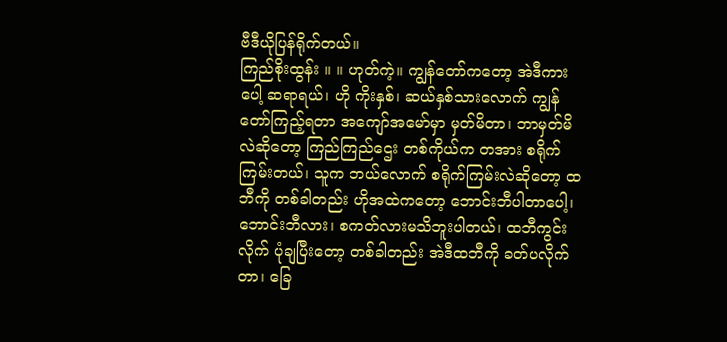ဗီဒီယိုပြန်ရိုက်တယ်။
ကြည်စိုးထွန်း ။ ။ ဟုတ်ကဲ့။ ကျွန်တော်ကတော့ အဲဒီကားပေါ့ ဆရာရယ်၊ ဟို ကိုးနှစ်၊ ဆယ်နှစ်သားလောက် ကျွန်တော်ကြည့်ရတာ အကျော်အမော်မှာ မှတ်မိတာ၊ ဘာမှတ်မိလဲဆိုတော့ ကြည်ကြည်ဌေး တစ်ကိုယ်က တအား စရိုက်ကြမ်းတယ်၊ သူက ဘယ်လောက် စရိုက်ကြမ်းလဲဆိုတော့ ထဘီကို တစ်ခါတည်း ဟိုအထဲကတော့ ဘောင်းဘီပါတာပေါ့၊ ဘောင်းဘီလား၊ စကတ်လားမသိဘူးပါတယ်၊ ထဘီကွင်းလိုက် ပုံချပြီးတော့ တစ်ခါတည်း အဲဒီထဘီကို ခတ်ပလိုက်တာ၊ ခြေ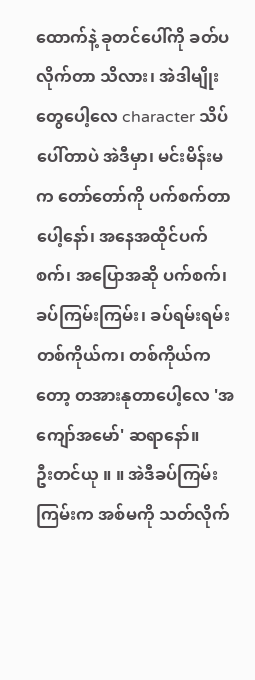ထောက်နဲ့ ခုတင်ပေါ်ကို ခတ်ပလိုက်တာ သိလား၊ အဲဒါမျိုးတွေပေါ့လေ character သိပ်ပေါ်တာပဲ အဲဒီမှာ၊ မင်းမိန်းမက တော်တော်ကို ပက်စက်တာပေါ့နော်၊ အနေအထိုင်ပက်စက်၊ အပြောအဆို ပက်စက်၊ ခပ်ကြမ်းကြမ်း၊ ခပ်ရမ်းရမ်း တစ်ကိုယ်က၊ တစ်ကိုယ်ကတော့ တအားနုတာပေါ့လေ 'အကျော်အမော်' ဆရာနော်။
ဦးတင်ယု ။ ။ အဲဒီခပ်ကြမ်းကြမ်းက အစ်မကို သတ်လိုက်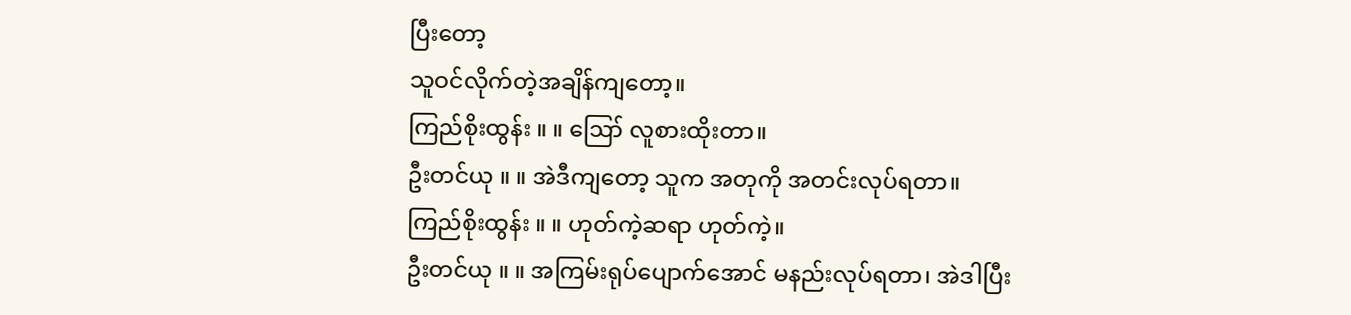ပြီးတော့
သူဝင်လိုက်တဲ့အချိန်ကျတော့။
ကြည်စိုးထွန်း ။ ။ ဪ လူစားထိုးတာ။
ဦးတင်ယု ။ ။ အဲဒီကျတော့ သူက အတုကို အတင်းလုပ်ရတာ။
ကြည်စိုးထွန်း ။ ။ ဟုတ်ကဲ့ဆရာ ဟုတ်ကဲ့။
ဦးတင်ယု ။ ။ အကြမ်းရုပ်ပျောက်အောင် မနည်းလုပ်ရတာ၊ အဲဒါပြီး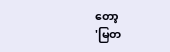တော့
'မြတ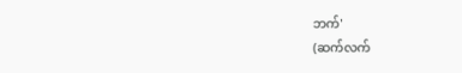ဘက်'
(ဆက်လက်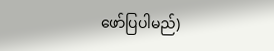ဖော်ပြပါမည်)